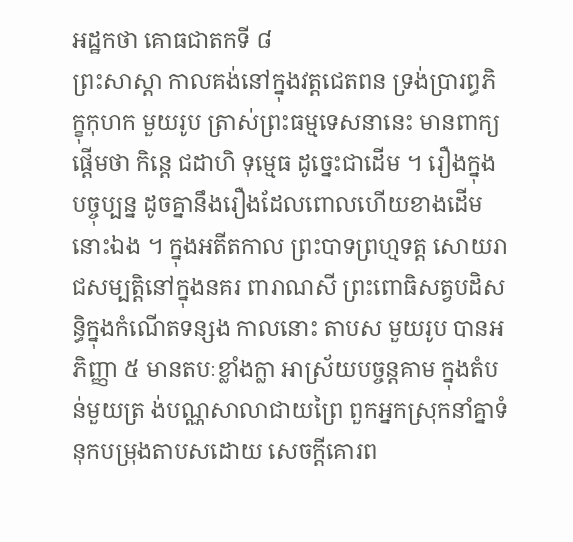អដ្ឋកថា គោធជាតកទី ៨
ព្រះសាស្តា កាលគង់នៅក្នុងវត្តជេតពន ទ្រង់ប្រារព្ធភិក្ខុកុហក មួយរូប ត្រាស់ព្រះធម្មទេសនានេះ មានពាក្យផ្តើមថា កិន្តេ ជដាហិ ទុម្មេធ ដូច្នេះជាដើម ។ រឿងក្នុងបច្ចុប្បន្ន ដូចគ្នានឹងរឿងដែលពោលហើយខាងដើមនោះឯង ។ ក្នុងអតីតកាល ព្រះបាទព្រហ្មទត្ត សោយរាជសម្បត្តិនៅក្នុងនគរ ពារាណសី ព្រះពោធិសត្វបដិសន្ធិក្នុងកំណើតទន្សង កាលនោះ តាបស មួយរូប បានអភិញ្ញា ៥ មានតបៈខ្លាំងក្លា អាស្រ័យបច្ចន្តគាម ក្នុងតំបន់មួយត្រ ង់បណ្ណសាលាជាយព្រៃ ពួកអ្នកស្រុកនាំគ្នាទំនុកបម្រុងតាបសដោយ សេចក្តីគោរព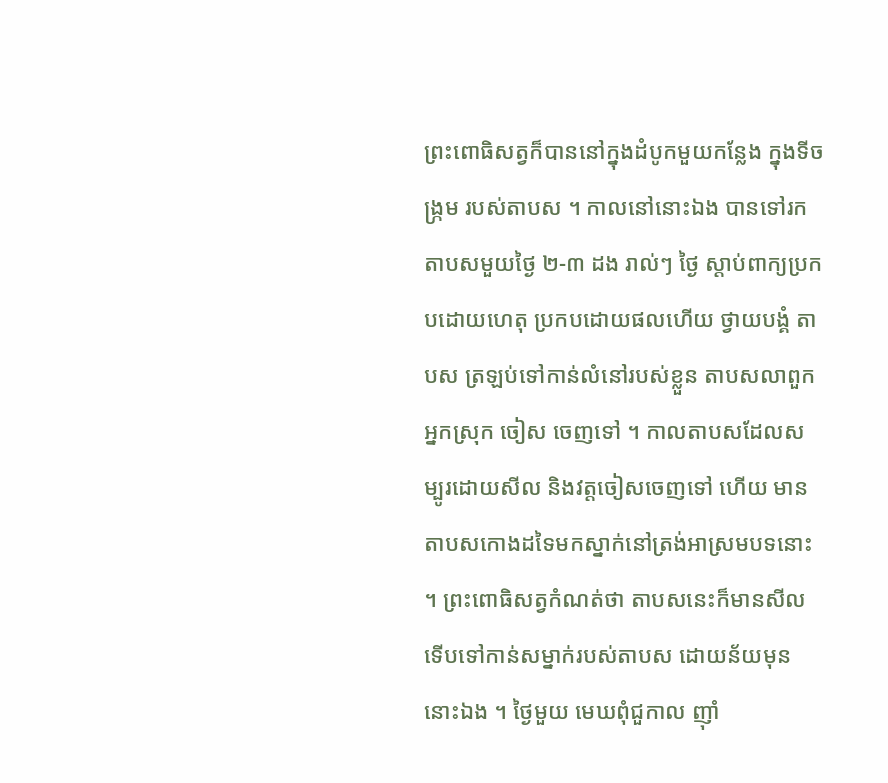ព្រះពោធិសត្វក៏បាននៅក្នុងដំបូកមួយកន្លែង ក្នុងទីចង្រ្កម របស់តាបស ។ កាលនៅនោះឯង បានទៅរកតាបសមួយថ្ងៃ ២-៣ ដង រាល់ៗ ថ្ងៃ ស្តាប់ពាក្យប្រកបដោយហេតុ ប្រកបដោយផលហើយ ថ្វាយបង្គំ តាបស ត្រឡប់ទៅកាន់លំនៅរបស់ខ្លួន តាបសលាពួកអ្នកស្រុក ចៀស ចេញទៅ ។ កាលតាបសដែលសម្បូរដោយសីល និងវត្តចៀសចេញទៅ ហើយ មានតាបសកោងដទៃមកស្នាក់នៅត្រង់អាស្រមបទនោះ ។ ព្រះពោធិសត្វកំណត់ថា តាបសនេះក៏មានសីល ទើបទៅកាន់សម្នាក់របស់តាបស ដោយន័យមុននោះឯង ។ ថ្ងៃមួយ មេឃពុំជួកាល ញ៉ាំ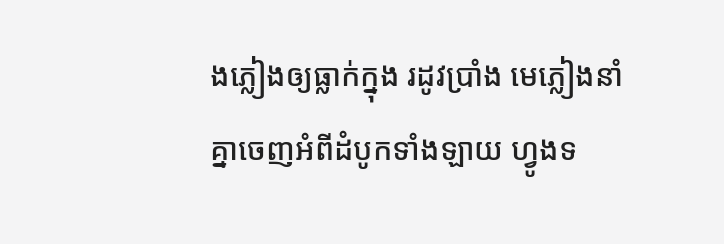ងភ្លៀងឲ្យធ្លាក់ក្នុង រដូវប្រាំង មេភ្លៀងនាំគ្នាចេញអំពីដំបូកទាំងឡាយ ហ្វូងទ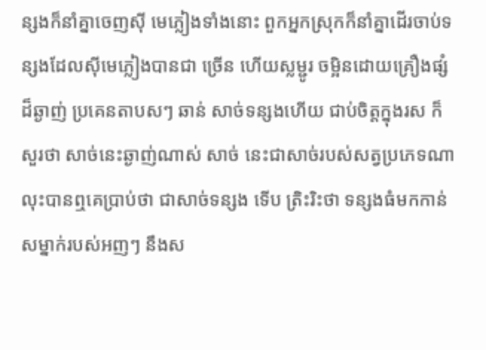ន្សងក៏នាំគ្នាចេញស៊ី មេភ្លៀងទាំងនោះ ពួកអ្នកស្រុកក៏នាំគ្នាដើរចាប់ទន្សងដែលស៊ីមេភ្លៀងបានជា ច្រើន ហើយស្លម្ជូរ ចម្អិនដោយគ្រឿងផ្សំដ៏ឆ្ងាញ់ ប្រគេនតាបសៗ ឆាន់ សាច់ទន្សងហើយ ជាប់ចិត្តក្នុងរស ក៏សួរថា សាច់នេះឆ្ងាញ់ណាស់ សាច់ នេះជាសាច់របស់សត្វប្រភេទណា លុះបានឮគេប្រាប់ថា ជាសាច់ទន្សង ទើប ត្រិះរិះថា ទន្សងធំមកកាន់សម្នាក់របស់អញៗ នឹងស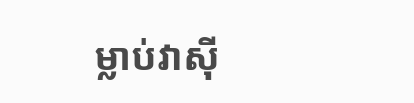ម្លាប់វាស៊ី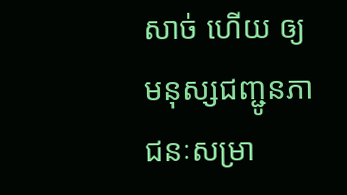សាច់ ហើយ ឲ្យមនុស្សជញ្ជូនភាជនៈសម្រា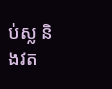ប់ស្ល និងវត